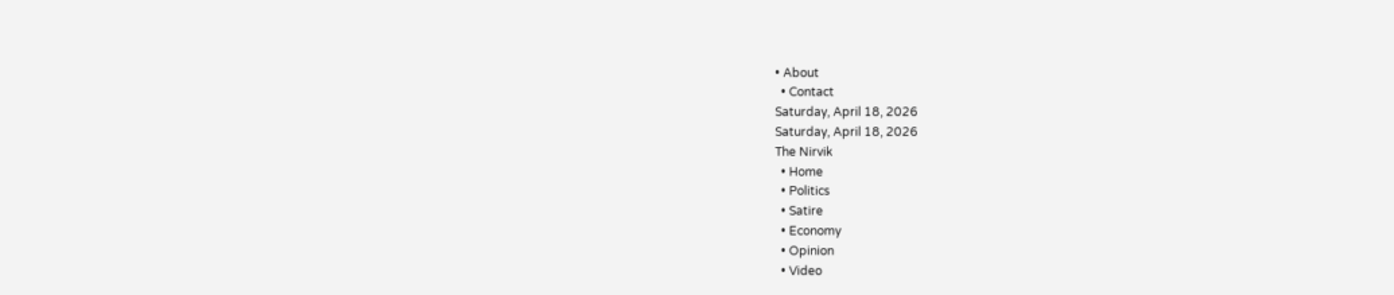• About
  • Contact
Saturday, April 18, 2026
Saturday, April 18, 2026
The Nirvik
  • Home
  • Politics
  • Satire
  • Economy
  • Opinion
  • Video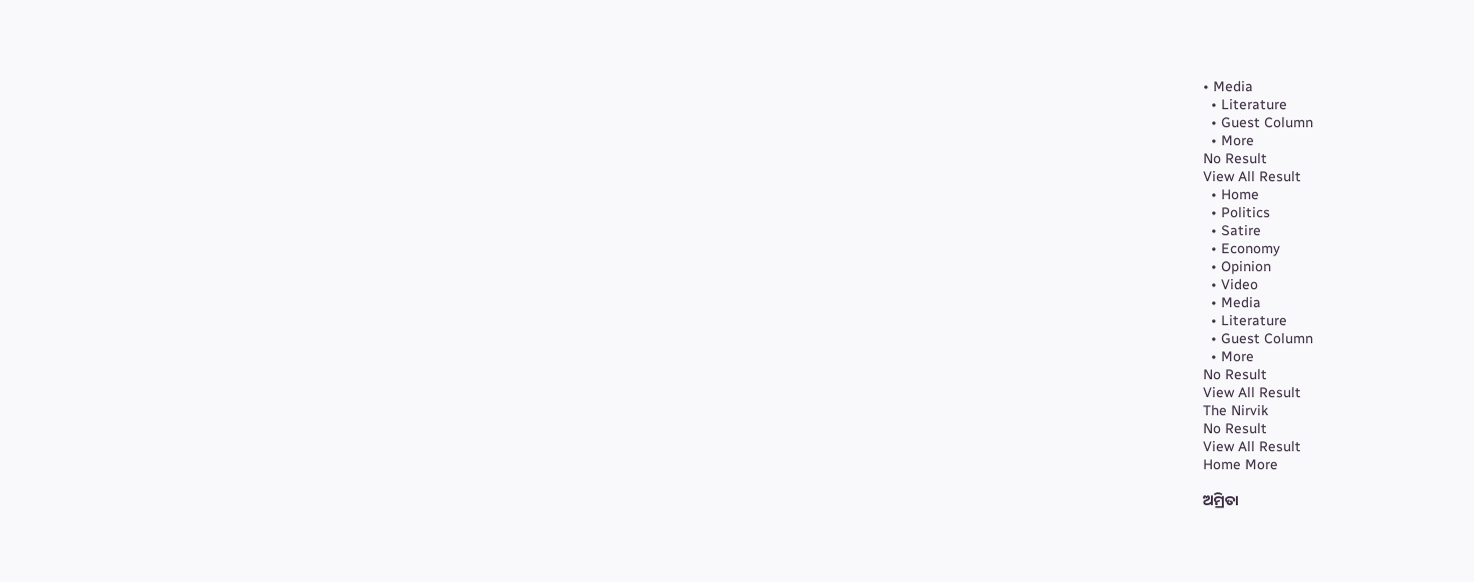• Media
  • Literature
  • Guest Column
  • More
No Result
View All Result
  • Home
  • Politics
  • Satire
  • Economy
  • Opinion
  • Video
  • Media
  • Literature
  • Guest Column
  • More
No Result
View All Result
The Nirvik
No Result
View All Result
Home More

ଅମ୍ରିତା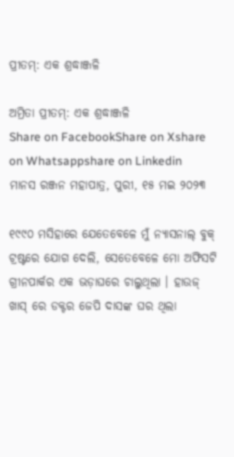ପ୍ରୀତମ୍: ଏକ ଶ୍ରଦ୍ଧାଞ୍ଜଳି

ଅମ୍ରିତା ପ୍ରୀତମ୍: ଏକ ଶ୍ରଦ୍ଧାଞ୍ଜଳି
Share on FacebookShare on Xshare on Whatsappshare on Linkedin
ମାନସ ରଞ୍ଜନ ମହାପାତ୍ର, ପୁରୀ, ୧୫ ମଇ ୨୦୨୩

୧୯୯୦ ମସିହାରେ ଯେତେବେଳେ ମୁଁ ନ୍ୟାସନାଲ୍ ବୁକ୍ ଟ୍ରଷ୍ଟରେ ଯୋଗ ଦେଲି, ସେତେବେଳେ ମୋ ଅଫିସଟି ଗ୍ରୀନପାର୍କର ଏକ ଭଡ଼ାଘରେ ଚାଲୁଥିଲା । ହାଉଜ୍ ଖାସ୍ ରେ ଡକ୍ଟର ଜେପି ଦାସଙ୍କ ଘର ଥିଲା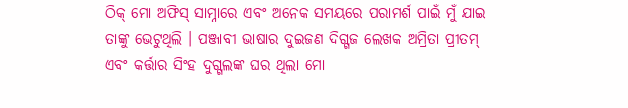ଠିକ୍ ମୋ ଅଫିସ୍ ସାମ୍ନାରେ ଏବଂ ଅନେକ ସମୟରେ ପରାମର୍ଶ ପାଇଁ ମୁଁ ଯାଇ ତାଙ୍କୁ ଭେଟୁଥିଲି । ପଞ୍ଜାବୀ ଭାଷାର ଦୁଇଜଣ ଦିଗ୍ଗଜ ଲେଖକ ଅମ୍ରିତା ପ୍ରୀତମ୍ ଏବଂ କର୍ତ୍ତାର ସିଂହ ଦୁଗ୍ଗଲଙ୍କ ଘର ଥିଲା ମୋ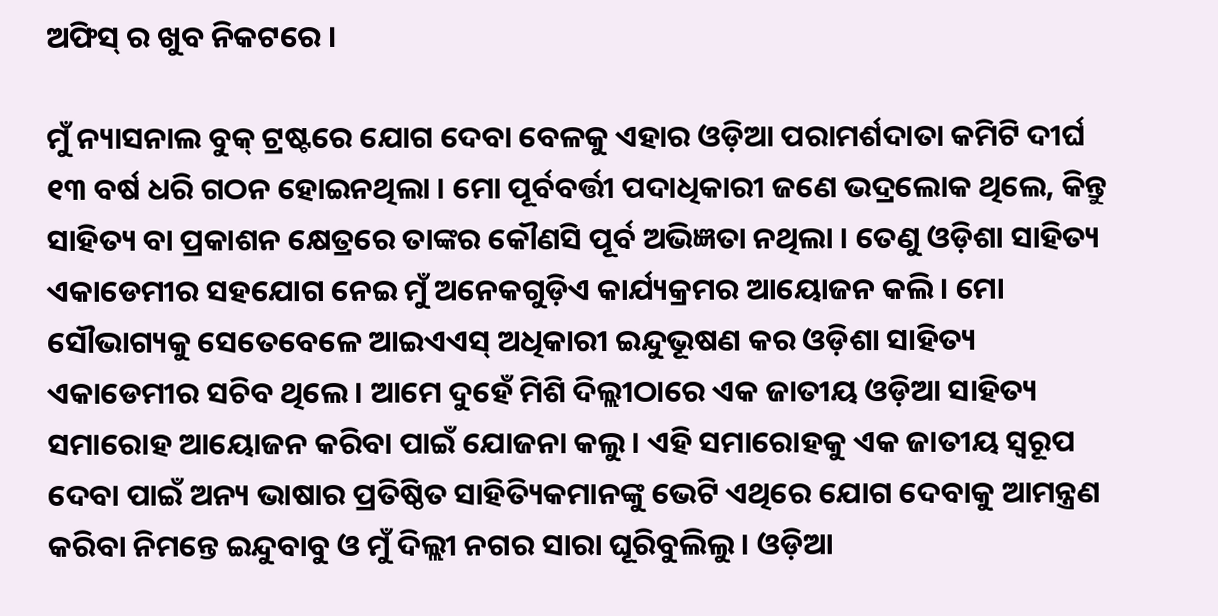ଅଫିସ୍ ର ଖୁବ ନିକଟରେ ।

ମୁଁ ନ୍ୟାସନାଲ ବୁକ୍ ଟ୍ରଷ୍ଟରେ ଯୋଗ ଦେବା ବେଳକୁ ଏହାର ଓଡ଼ିଆ ପରାମର୍ଶଦାତା କମିଟି ଦୀର୍ଘ ୧୩ ବର୍ଷ ଧରି ଗଠନ ହୋଇନଥିଲା । ମୋ ପୂର୍ବବର୍ତ୍ତୀ ପଦାଧିକାରୀ ଜଣେ ଭଦ୍ରଲୋକ ଥିଲେ, କିନ୍ତୁ ସାହିତ୍ୟ ବା ପ୍ରକାଶନ କ୍ଷେତ୍ରରେ ତାଙ୍କର କୌଣସି ପୂର୍ବ ଅଭିଜ୍ଞତା ନଥିଲା । ତେଣୁ ଓଡ଼ିଶା ସାହିତ୍ୟ ଏକାଡେମୀର ସହଯୋଗ ନେଇ ମୁଁ ଅନେକଗୁଡ଼ିଏ କାର୍ଯ୍ୟକ୍ରମର ଆୟୋଜନ କଲି । ମୋ ସୌଭାଗ୍ୟକୁ ସେତେବେଳେ ଆଇଏଏସ୍ ଅଧିକାରୀ ଇନ୍ଦୁଭୂଷଣ କର ଓଡ଼ିଶା ସାହିତ୍ୟ ଏକାଡେମୀର ସଚିବ ଥିଲେ । ଆମେ ଦୁହେଁ ମିଶି ଦିଲ୍ଲୀଠାରେ ଏକ ଜାତୀୟ ଓଡ଼ିଆ ସାହିତ୍ୟ ସମାରୋହ ଆୟୋଜନ କରିବା ପାଇଁ ଯୋଜନା କଲୁ । ଏହି ସମାରୋହକୁ ଏକ ଜାତୀୟ ସ୍ୱରୂପ ଦେବା ପାଇଁ ଅନ୍ୟ ଭାଷାର ପ୍ରତିଷ୍ଠିତ ସାହିତ୍ୟିକମାନଙ୍କୁ ଭେଟି ଏଥିରେ ଯୋଗ ଦେବାକୁ ଆମନ୍ତ୍ରଣ କରିବା ନିମନ୍ତେ ଇନ୍ଦୁବାବୁ ଓ ମୁଁ ଦିଲ୍ଲୀ ନଗର ସାରା ଘୂରିବୁଲିଲୁ । ଓଡ଼ିଆ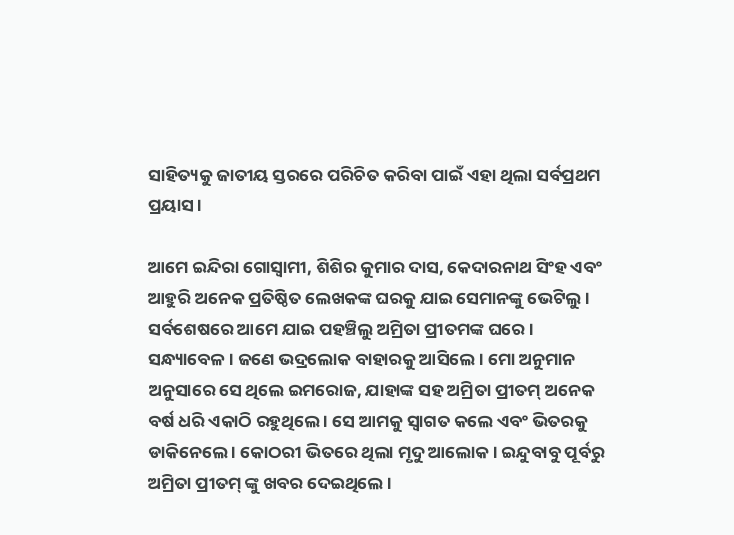ସାହିତ୍ୟକୁ ଜାତୀୟ ସ୍ତରରେ ପରିଚିତ କରିବା ପାଇଁ ଏହା ଥିଲା ସର୍ବପ୍ରଥମ ପ୍ରୟାସ ।

ଆମେ ଇନ୍ଦିରା ଗୋସ୍ୱାମୀ, ଶିଶିର କୁମାର ଦାସ, କେଦାରନାଥ ସିଂହ ଏବଂ ଆହୁରି ଅନେକ ପ୍ରତିଷ୍ଠିତ ଲେଖକଙ୍କ ଘରକୁ ଯାଇ ସେମାନଙ୍କୁ ଭେଟିଲୁ । ସର୍ବଶେଷରେ ଆମେ ଯାଇ ପହଞ୍ଚିଲୁ ଅମ୍ରିତା ପ୍ରୀତମଙ୍କ ଘରେ । ସନ୍ଧ୍ୟାବେଳ । ଜଣେ ଭଦ୍ରଲୋକ ବାହାରକୁ ଆସିଲେ । ମୋ ଅନୁମାନ ଅନୁସାରେ ସେ ଥିଲେ ଇମରୋଜ, ଯାହାଙ୍କ ସହ ଅମ୍ରିତା ପ୍ରୀତମ୍ ଅନେକ ବର୍ଷ ଧରି ଏକାଠି ରହୁଥିଲେ । ସେ ଆମକୁ ସ୍ୱାଗତ କଲେ ଏବଂ ଭିତରକୁ ଡାକିନେଲେ । କୋଠରୀ ଭିତରେ ଥିଲା ମୃଦୁ ଆଲୋକ । ଇନ୍ଦୁବାବୁ ପୂର୍ବରୁ ଅମ୍ରିତା ପ୍ରୀତମ୍ ଙ୍କୁ ଖବର ଦେଇଥିଲେ ।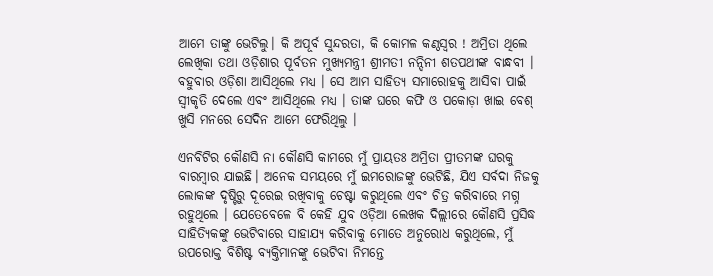ଆମେ ତାଙ୍କୁ ଭେଟିଲୁ। କି ଅପୂର୍ବ ସୁନ୍ଦରତା, କି କୋମଳ କଣ୍ଠସ୍ୱର ! ଅମ୍ରିତା ଥିଲେ ଲେଖିକା ତଥା ଓଡ଼ିଶାର ପୂର୍ବତନ ମୁଖ୍ୟମନ୍ତ୍ରୀ ଶ୍ରୀମତୀ ନନ୍ଦିନୀ ଶତପଥୀଙ୍କ ବାନ୍ଧବୀ । ବହୁବାର ଓଡ଼ିଶା ଆସିଥିଲେ ମଧ୍ୟ । ସେ ଆମ ସାହିତ୍ୟ ସମାରୋହକୁ ଆସିବା ପାଇଁ ସ୍ୱୀକୃତି ଦେଲେ ଏବଂ ଆସିଥିଲେ ମଧ୍ୟ । ତାଙ୍କ ଘରେ କଫି ଓ ପକୋଡ଼ା ଖାଇ ବେଶ୍ ଖୁସି ମନରେ ସେଦିନ ଆମେ ଫେରିଥିଲୁ ।

ଏନବିଟିର କୌଣସି ନା କୌଣସି କାମରେ ମୁଁ ପ୍ରାୟତଃ ଅମ୍ରିତା ପ୍ରୀତମଙ୍କ ଘରକୁ ବାରମ୍ବାର ଯାଇଛି। ଅନେକ ସମୟରେ ମୁଁ ଇମରୋଜଙ୍କୁ ଭେଟିଛି, ଯିଏ ସର୍ବଦା ନିଜକୁ ଲୋକଙ୍କ ଦୃଷ୍ଟିରୁ ଦୂରେଇ ରଖିବାକୁ ଚେଷ୍ଟା କରୁଥିଲେ ଏବଂ ଚିତ୍ର କରିବାରେ ମଗ୍ନ ରହୁଥିଲେ । ଯେତେବେଳେ ବି କେହି ଯୁବ ଓଡ଼ିଆ ଲେଖକ ଦିଲ୍ଲୀରେ କୌଣସି ପ୍ରସିଦ୍ଧ ସାହିତ୍ୟିକଙ୍କୁ ଭେଟିବାରେ ସାହାଯ୍ୟ କରିବାକୁ ମୋତେ ଅନୁରୋଧ କରୁଥିଲେ, ମୁଁ ଉପରୋକ୍ତ ବିଶିଷ୍ଟ ବ୍ୟକ୍ତିମାନଙ୍କୁ ଭେଟିବା ନିମନ୍ତେ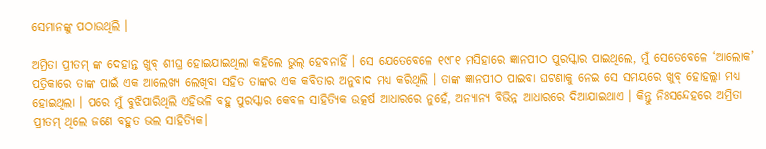ସେମାନଙ୍କୁ ପଠାଉଥିଲି ।

ଅମ୍ରିତା ପ୍ରୀତମ୍ ଙ୍କ ଦେହାନ୍ତ ଖୁବ୍ ଶୀଘ୍ର ହୋଇଯାଇଥିଲା କହିଲେ ଭୁଲ୍ ହେବନାହିଁ । ସେ ଯେତେବେଳେ ୧୯୮୧ ମସିହାରେ ଜ୍ଞାନପୀଠ ପୁରସ୍କାର ପାଇଥିଲେ, ମୁଁ ସେତେବେଳେ ‘ଆଲୋକ’ ପତ୍ରିକାରେ ତାଙ୍କ ପାଇଁ ଏକ ଆଲେଖ୍ୟ ଲେଖିବା ସହିତ ତାଙ୍କର ଏକ କବିତାର ଅନୁବାଦ ମଧ୍ୟ କରିଥିଲି । ତାଙ୍କ ଜ୍ଞାନପୀଠ ପାଇବା ଘଟଣାକୁ ନେଇ ସେ ସମୟରେ ଖୁବ୍ ହୋହଲ୍ଲା ମଧ୍ୟ ହୋଇଥିଲା । ପରେ ମୁଁ ବୁଝିପାରିଥିଲି ଏହିଭଳି ବହୁ ପୁରସ୍କାର କେବଳ ସାହିତ୍ୟିକ ଉତ୍କର୍ଷ ଆଧାରରେ ନୁହେଁ, ଅନ୍ୟାନ୍ୟ ବିଭିନ୍ନ ଆଧାରରେ ଦିଆଯାଇଥାଏ । କିନ୍ତୁ ନିଃସନ୍ଦେହରେ ଅମ୍ରିତା ପ୍ରୀତମ୍ ଥିଲେ ଜଣେ ବହୁତ ଭଲ ସାହିତ୍ୟିକ।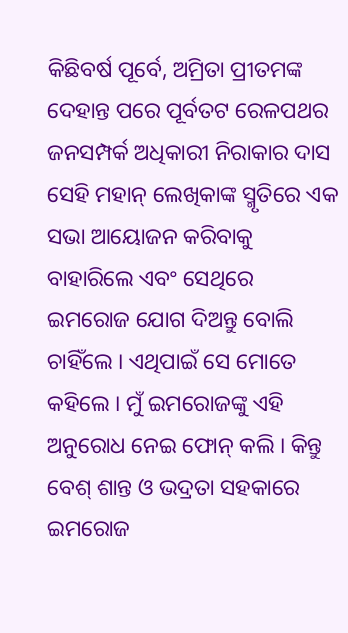କିଛିବର୍ଷ ପୂର୍ବେ, ଅମ୍ରିତା ପ୍ରୀତମଙ୍କ ଦେହାନ୍ତ ପରେ ପୂର୍ବତଟ ରେଳପଥର ଜନସମ୍ପର୍କ ଅଧିକାରୀ ନିରାକାର ଦାସ ସେହି ମହାନ୍ ଲେଖିକାଙ୍କ ସ୍ମୃତିରେ ଏକ ସଭା ଆୟୋଜନ କରିବାକୁ ବାହାରିଲେ ଏବଂ ସେଥିରେ ଇମରୋଜ ଯୋଗ ଦିଅନ୍ତୁ ବୋଲି ଚାହିଁଲେ । ଏଥିପାଇଁ ସେ ମୋତେ କହିଲେ । ମୁଁ ଇମରୋଜଙ୍କୁ ଏହି ଅନୁରୋଧ ନେଇ ଫୋନ୍ କଲି । କିନ୍ତୁ ବେଶ୍ ଶାନ୍ତ ଓ ଭଦ୍ରତା ସହକାରେ ଇମରୋଜ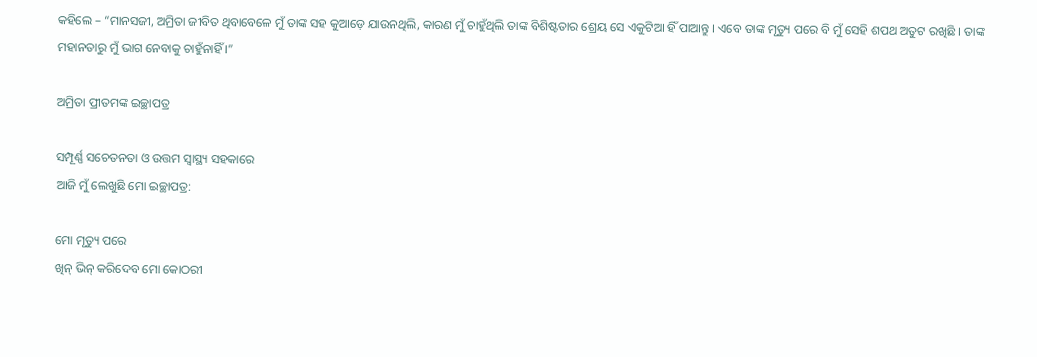କହିଲେ – “ମାନସଜୀ, ଅମ୍ରିତା ଜୀବିତ ଥିବାବେଳେ ମୁଁ ତାଙ୍କ ସହ କୁଆଡ଼େ ଯାଉନଥିଲି, କାରଣ ମୁଁ ଚାହୁଁଥିଲି ତାଙ୍କ ବିଶିଷ୍ଟତାର ଶ୍ରେୟ ସେ ଏକୁଟିଆ ହିଁ ପାଆନ୍ତୁ । ଏବେ ତାଙ୍କ ମୃତ୍ୟୁ ପରେ ବି ମୁଁ ସେହି ଶପଥ ଅତୁଟ ରଖିଛି । ତାଙ୍କ ମହାନତାରୁ ମୁଁ ଭାଗ ନେବାକୁ ଚାହୁଁନାହିଁ ।”

ଅମ୍ରିତା ପ୍ରୀତମଙ୍କ ଇଚ୍ଛାପତ୍ର

ସମ୍ପୂର୍ଣ୍ଣ ସଚେତନତା ଓ ଉତ୍ତମ ସ୍ୱାସ୍ଥ୍ୟ ସହକାରେ
ଆଜି ମୁଁ ଲେଖୁଛି ମୋ ଇଚ୍ଛାପତ୍ର:

ମୋ ମୃତ୍ୟୁ ପରେ
ଖିନ୍ ଭିନ୍ କରିଦେବ ମୋ କୋଠରୀ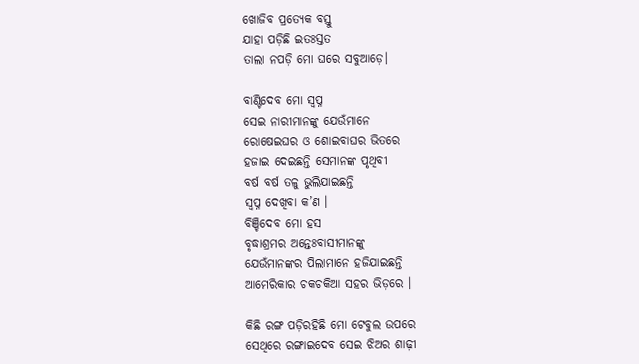ଖୋଜିବ ପ୍ରତ୍ୟେକ ବସ୍ତୁ
ଯାହା ପଡ଼ିଛି ଇତଃସ୍ତତ
ତାଲା ନପଡ଼ି ମୋ ଘରେ ସବୁଆଡ଼େ।

ବାଣ୍ଟିଦେବ ମୋ ସ୍ୱପ୍ନ
ସେଇ ନାରୀମାନଙ୍କୁ ଯେଉଁମାନେ
ରୋଷେଇଘର ଓ ଶୋଇବାଘର ଭିତରେ
ହଜାଇ ଦେଇଛନ୍ତି ସେମାନଙ୍କ ପୃଥିବୀ
ବର୍ଷ ବର୍ଷ ତଳୁ ଭୁଲିଯାଇଛନ୍ତି
ସ୍ୱପ୍ନ ଦେଖିବା କ’ଣ ।
ବିଞ୍ଚିଦେବ ମୋ ହସ
ବୃଦ୍ଧାଶ୍ରମର ଅନ୍ତେଃବାସୀମାନଙ୍କୁ
ଯେଉଁମାନଙ୍କର ପିଲାମାନେ ହଜିଯାଇଛନ୍ତି
ଆମେରିକାର ଚକଚକିଆ ସହର ଭିଡ଼ରେ ।

କିଛି ରଙ୍ଗ ପଡ଼ିରହିଛି ମୋ ଟେବୁଲ ଉପରେ
ସେଥିରେ ରଙ୍ଗାଇଦେବ ସେଇ ଝିଅର ଶାଢ଼ୀ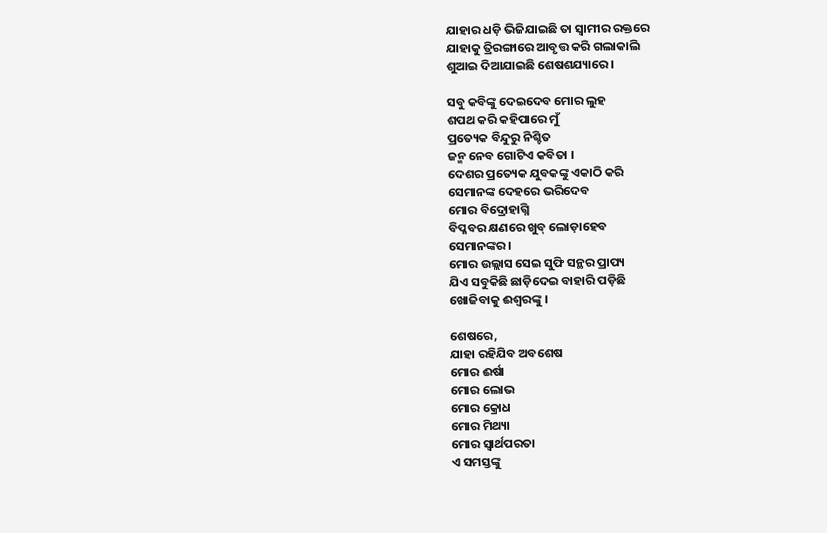ଯାହାର ଧଡ଼ି ଭିଜିଯାଇଛି ତା ସ୍ୱାମୀର ରକ୍ତରେ
ଯାହାକୁ ତ୍ରିରଙ୍ଗାରେ ଆବୃତ୍ତ କରି ଗଲାକାଲି
ଶୁଆଇ ଦିଆଯାଇଛି ଶେଷଶଯ୍ୟାରେ ।

ସବୁ କବିଙ୍କୁ ଦେଇଦେବ ମୋର ଲୁହ
ଶପଥ କରି କହିପାରେ ମୁଁ
ପ୍ରତ୍ୟେକ ବିନ୍ଦୁରୁ ନିଶ୍ଚିତ
ଜନ୍ମ ନେବ ଗୋଟିଏ କବିତା ।
ଦେଶର ପ୍ରତ୍ୟେକ ଯୁବକଙ୍କୁ ଏକାଠି କରି
ସେମାନଙ୍କ ଦେହରେ ଭରିଦେବ
ମୋର ବିଦ୍ରୋହାଗ୍ନି
ବିପ୍ଳବର କ୍ଷଣରେ ଖୁବ୍ ଲୋଡ଼ାହେବ
ସେମାନଙ୍କର ।
ମୋର ଉଲ୍ଲାସ ସେଇ ସୁଫି ସନ୍ଥର ପ୍ରାପ୍ୟ
ଯିଏ ସବୁକିଛି ଛାଡ଼ିଦେଇ ବାହାରି ପଡ଼ିଛି
ଖୋଜିବାକୁ ଈଶ୍ୱରଙ୍କୁ ।

ଶେଷରେ,
ଯାହା ରହିଯିବ ଅବଶେଷ
ମୋର ଈର୍ଷା
ମୋର ଲୋଭ
ମୋର କ୍ରୋଧ
ମୋର ମିଥ୍ୟା
ମୋର ସ୍ୱାର୍ଥପରତା
ଏ ସମସ୍ତଙ୍କୁ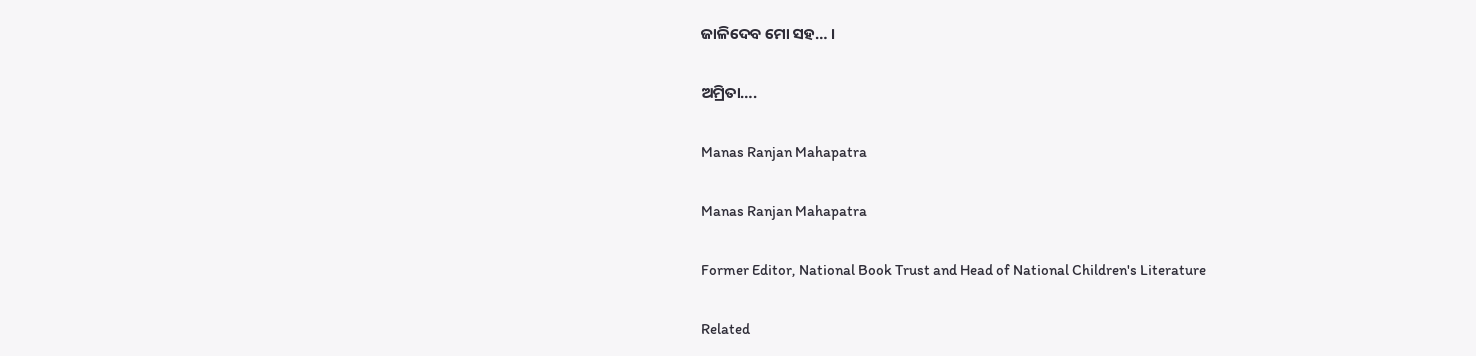ଜାଳିଦେବ ମୋ ସହ… ।

ଅମ୍ରିତା….

Manas Ranjan Mahapatra

Manas Ranjan Mahapatra

Former Editor, National Book Trust and Head of National Children's Literature

Related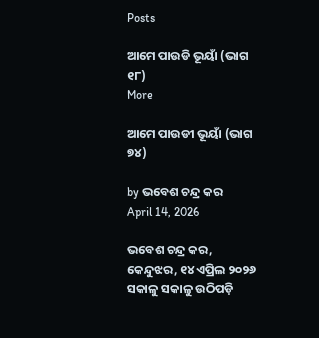Posts

ଆମେ ପାଉଡି ଭୂୟାଁ (ଭାଗ ୧୮)
More

ଆମେ ପାଉଡୀ ଭୂୟାଁ (ଭାଗ ୭୪)

by ଭବେଶ ଚନ୍ଦ୍ର କର
April 14, 2026

ଭବେଶ ଚନ୍ଦ୍ର କର, କେନ୍ଦୁଝର, ୧୪ ଏପ୍ରିଲ ୨୦୨୬ ସକାଳୁ ସକାଳୁ ଉଠିପଡ଼ି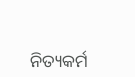ନିତ୍ୟକର୍ମ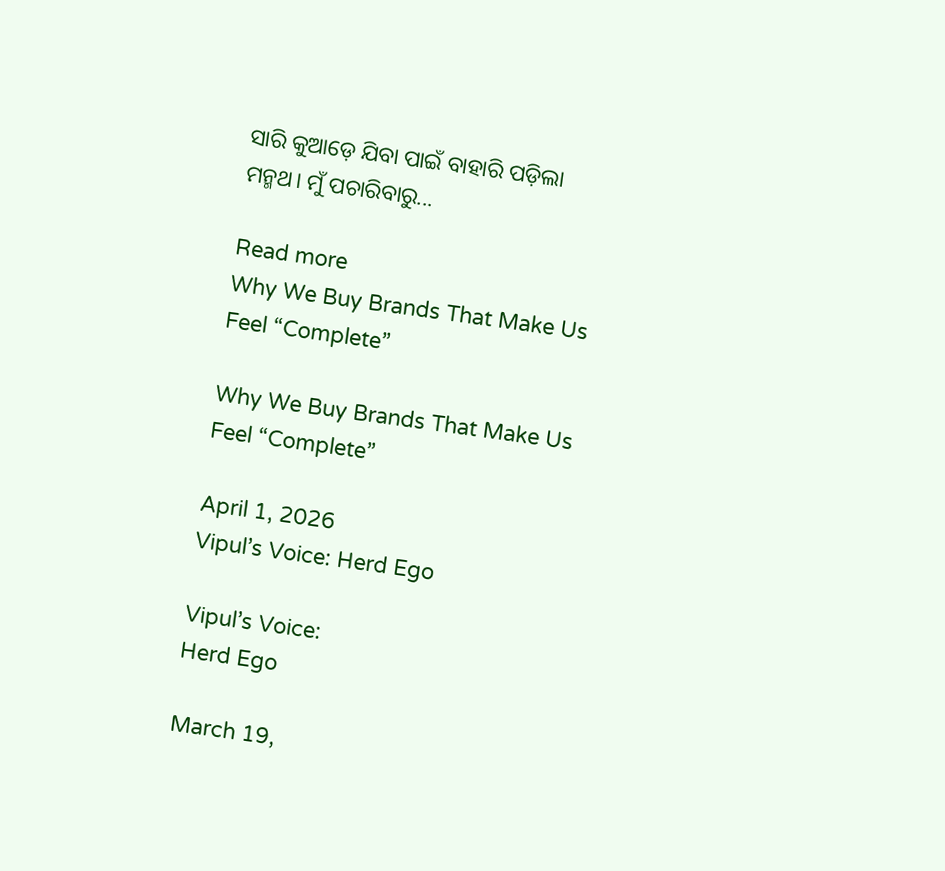ସାରି କୁଆଡ଼େ ଯିବା ପାଇଁ ବାହାରି ପଡ଼ିଲା ମନ୍ମଥ। ମୁଁ ପଚାରିବାରୁ...

Read more
Why We Buy Brands That Make Us Feel “Complete”

Why We Buy Brands That Make Us Feel “Complete”

April 1, 2026
Vipul’s Voice: Herd Ego

Vipul’s Voice:
Herd Ego

March 19,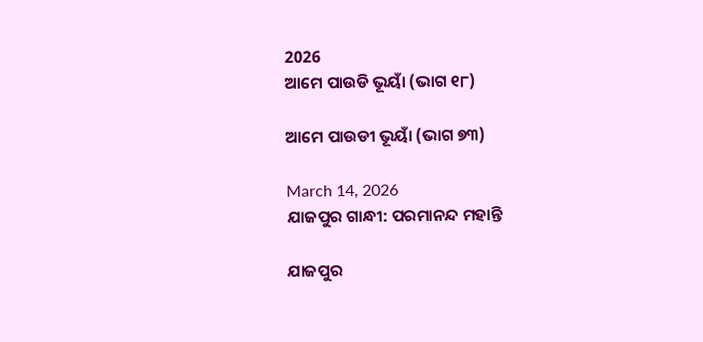2026
ଆମେ ପାଉଡି ଭୂୟାଁ (ଭାଗ ୧୮)

ଆମେ ପାଉଡୀ ଭୂୟାଁ (ଭାଗ ୭୩)

March 14, 2026
ଯାଜପୁର ଗାନ୍ଧୀ: ପରମାନନ୍ଦ ମହାନ୍ତି

ଯାଜପୁର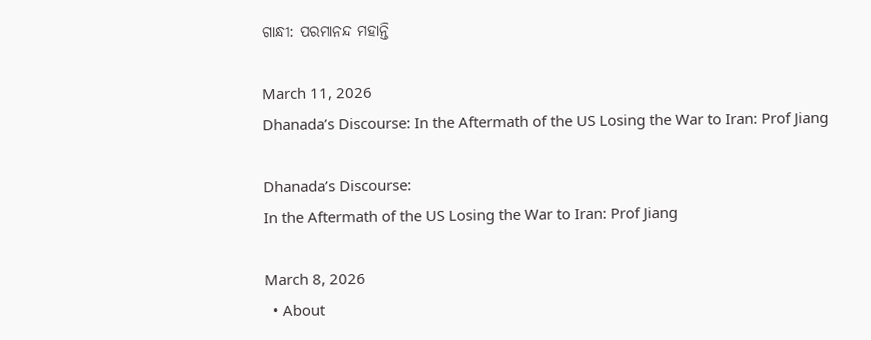ଗାନ୍ଧୀ: ପରମାନନ୍ଦ ମହାନ୍ତି

March 11, 2026
Dhanada’s Discourse: In the Aftermath of the US Losing the War to Iran: Prof Jiang

Dhanada’s Discourse:
In the Aftermath of the US Losing the War to Iran: Prof Jiang

March 8, 2026
  • About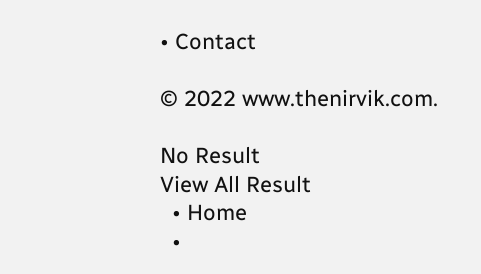• Contact

© 2022 www.thenirvik.com.

No Result
View All Result
  • Home
  •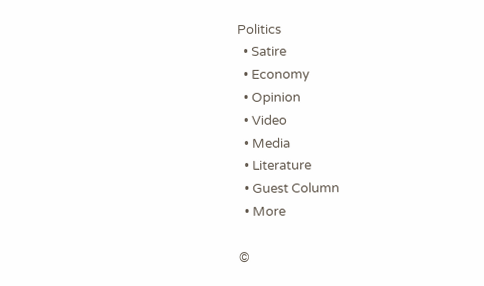Politics
  • Satire
  • Economy
  • Opinion
  • Video
  • Media
  • Literature
  • Guest Column
  • More

©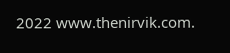2022 www.thenirvik.com.